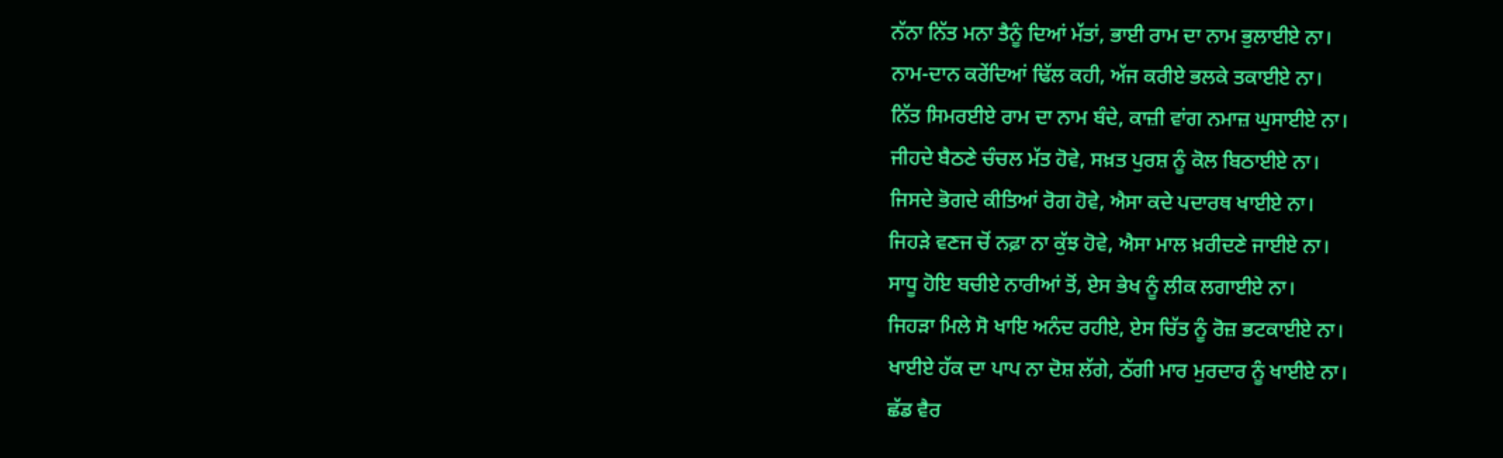ਨੱਨਾ ਨਿੱਤ ਮਨਾ ਤੈਨੂੰ ਦਿਆਂ ਮੱਤਾਂ, ਭਾਈ ਰਾਮ ਦਾ ਨਾਮ ਭੁਲਾਈਏ ਨਾ।
ਨਾਮ-ਦਾਨ ਕਰੇਂਦਿਆਂ ਢਿੱਲ ਕਹੀ, ਅੱਜ ਕਰੀਏ ਭਲਕੇ ਤਕਾਈਏ ਨਾ।
ਨਿੱਤ ਸਿਮਰਈਏ ਰਾਮ ਦਾ ਨਾਮ ਬੰਦੇ, ਕਾਜ਼ੀ ਵਾਂਗ ਨਮਾਜ਼ ਘੁਸਾਈਏ ਨਾ।
ਜੀਹਦੇ ਬੈਠਣੇ ਚੰਚਲ ਮੱਤ ਹੋਵੇ, ਸਖ਼ਤ ਪੁਰਸ਼ ਨੂੰ ਕੋਲ ਬਿਠਾਈਏ ਨਾ।
ਜਿਸਦੇ ਭੋਗਦੇ ਕੀਤਿਆਂ ਰੋਗ ਹੋਵੇ, ਐਸਾ ਕਦੇ ਪਦਾਰਥ ਖਾਈਏ ਨਾ।
ਜਿਹੜੇ ਵਣਜ ਚੋਂ ਨਫ਼ਾ ਨਾ ਕੁੱਝ ਹੋਵੇ, ਐਸਾ ਮਾਲ ਖ਼ਰੀਦਣੇ ਜਾਈਏ ਨਾ।
ਸਾਧੂ ਹੋਇ ਬਚੀਏ ਨਾਰੀਆਂ ਤੋਂ, ਏਸ ਭੇਖ ਨੂੰ ਲੀਕ ਲਗਾਈਏ ਨਾ।
ਜਿਹੜਾ ਮਿਲੇ ਸੋ ਖਾਇ ਅਨੰਦ ਰਹੀਏ, ਏਸ ਚਿੱਤ ਨੂੰ ਰੋਜ਼ ਭਟਕਾਈਏ ਨਾ।
ਖਾਈਏ ਹੱਕ ਦਾ ਪਾਪ ਨਾ ਦੋਸ਼ ਲੱਗੇ, ਠੱਗੀ ਮਾਰ ਮੁਰਦਾਰ ਨੂੰ ਖਾਈਏ ਨਾ।
ਛੱਡ ਵੈਰ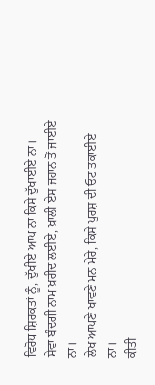ਵਿਰੋਧ ਸ਼ਿਰਕਤਾਂ ਨੂੰ, ਦੁੱਖੀਏ ਆਪ ਨਾ ਕਿਸੇ ਦੁੱਖਾਈਏ ਨਾ।
ਸੇਵਾ ਬੰਦਗੀ ਨਾਮ ਖ਼ਰੀਦ ਲਈਏ, ਖ਼ਾਲੀ ਏਸ ਜਹਾਨ ਤੋਂ ਜਾਈਏ ਨਾ।
ਲੇਖ ਆਪਣੇ ਖਾਵਣੇ ਮਨ ਮੇਰੇ, ਕਿਸੇ ਪੁਰਸ਼ ਦੀ ਓਟ ਤਕਾਈਏ ਨਾ।
ਕੀਤੀ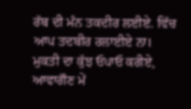ਰੱਬ ਦੀ ਮੰਨ ਤਕਦੀਰ ਲਈਏ. ਵਿੱਚ ਆਪ ਤਦਬੀਰ ਰਲਾਈਏ ਨਾ।
ਮੁਕਤੀ ਦਾ ਕੁੱਝ ਓਪਾਓ ਕਰੀਏ, ਆਵਾਗੌਣ ਮੇਂ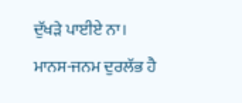ਦੁੱਖੜੇ ਪਾਈਏ ਨਾ।
ਮਾਨਸ-ਜਨਮ ਦੁਰਲੱਭ ਹੈ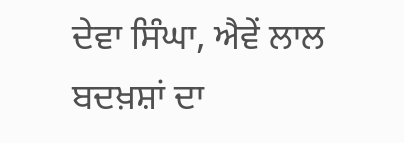ਦੇਵਾ ਸਿੰਘਾ, ਐਵੇਂ ਲਾਲ ਬਦਖ਼ਸ਼ਾਂ ਦਾ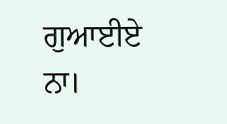ਗੁਆਈਏ ਨਾ।